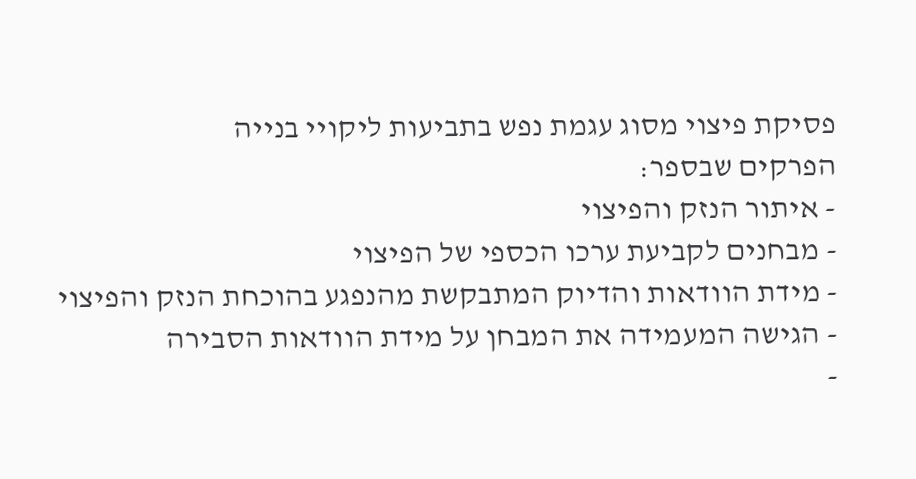פסיקת פיצוי מסוג עגמת נפש בתביעות ליקויי בנייה
הפרקים שבספר:
- איתור הנזק והפיצוי
- מבחנים לקביעת ערכו הכספי של הפיצוי
- מידת הוודאות והדיוק המתבקשת מהנפגע בהוכחת הנזק והפיצוי
- הגישה המעמידה את המבחן על מידת הוודאות הסבירה
-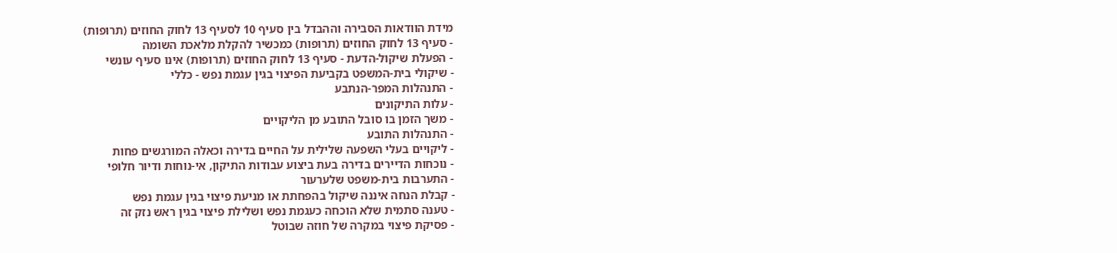מידת הוודאות הסבירה וההבדל בין סעיף 10 לסעיף 13 לחוק החוזים (תרופות)
- סעיף 13 לחוק החוזים (תרופות) כמכשיר להקלת מלאכת השומה
- הפעלת שיקול-הדעת - סעיף 13 לחוק החוזים (תרופות) אינו סעיף עונשי
- שיקולי בית-המשפט בקביעת הפיצוי בגין עגמת נפש - כללי
- התנהלות המפר-הנתבע
- עלות התיקונים
- משך הזמן בו סובל התובע מן הליקויים
- התנהלות התובע
- ליקויים בעלי השפעה שלילית על החיים בדירה וכאלה המורגשים פחות
- נוכחות הדיירים בדירה בעת ביצוע עבודות התיקון, אי-נוחות ודיור חלופי
- התערבות בית-משפט שלערעור
- קבלת הנחה איננה שיקול בהפחתת או מניעת פיצוי בגין עגמת נפש
- טענה סתמית שלא הוכחה כעגמת נפש ושלילת פיצוי בגין ראש נזק זה
- פסיקת פיצוי במקרה של חוזה שבוטל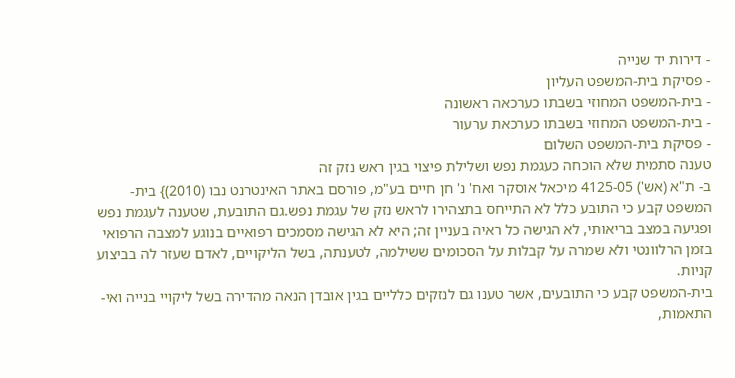- דירות יד שנייה
- פסיקת בית-המשפט העליון
- בית-המשפט המחוזי בשבתו כערכאה ראשונה
- בית-המשפט המחוזי בשבתו כערכאת ערעור
- פסיקת בית-המשפט השלום
טענה סתמית שלא הוכחה כעגמת נפש ושלילת פיצוי בגין ראש נזק זה
ב- ת"א (אש') 4125-05 מיכאל אוסקר ואח' נ' חן חיים בע"מ, פורסם באתר האינטרנט נבו (2010)} בית-המשפט קבע כי התובע כלל לא התייחס בתצהירו לראש נזק של עגמת נפש.גם התובעת, שטענה לעגמת נפש ופגיעה במצב בריאותי, לא הגישה כל ראיה בעניין זה; היא לא הגישה מסמכים רפואיים בנוגע למצבה הרפואי בזמן הרלוונטי ולא שמרה על קבלות על הסכומים ששילמה, לטענתה, בשל הליקויים, לאדם שעזר לה בביצוע קניות.
בית-המשפט קבע כי התובעים, אשר טענו גם לנזקים כלליים בגין אובדן הנאה מהדירה בשל ליקויי בנייה ואי-התאמות,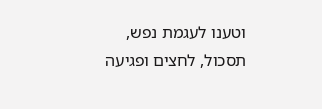וטענו לעגמת נפש, תסכול, לחצים ופגיעה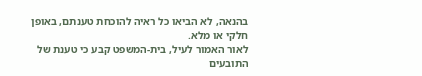בהנאה, לא הביאו כל ראיה להוכחת טענתם, באופן חלקי או מלא.
לאור האמור לעיל, בית-המשפט קבע כי טענת של התובעים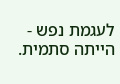לעגמת נפש - הייתה סתמית.